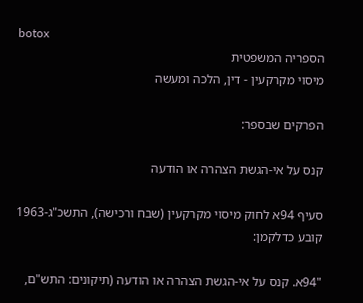botox
הספריה המשפטית
מיסוי מקרקעין - דין, הלכה ומעשה

הפרקים שבספר:

קנס על אי-הגשת הצהרה או הודעה

סעיף 94א לחוק מיסוי מקרקעין (שבח ורכישה), התשכ"ג-1963 קובע כדלקמן:

"94א. קנס על אי-הגשת הצהרה או הודעה (תיקונים: התש"ם,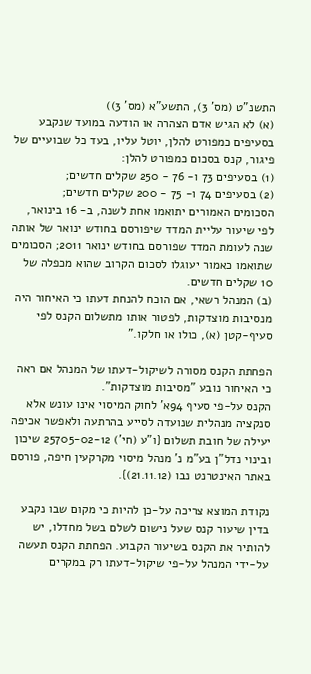התשנ"ט (מס' 3), התשע"א (מס' 3))
(א) לא הגיש אדם הצהרה או הודעה במועד שנקבע בסעיפים כמפורט להלן, יוטל עליו, בעד כל שבועיים של פיגור, קנס בסכום כמפורט להלן:
(1) בסעיפים 73 ו- 76 - 250 שקלים חדשים;
(2) בסעיפים 74 ו- 75 - 200 שקלים חדשים;
הסכומים האמורים יתואמו אחת לשנה, ב- 16 בינואר, לפי שיעור עליית המדד שיפורסם בחודש ינואר של אותה שנה לעומת המדד שפורסם בחודש ינואר 2011; הסכומים שתואמו כאמור יעוגלו לסכום הקרוב שהוא מכפלה של 10 שקלים חדשים.
(ב) המנהל רשאי, אם הוכח להנחת דעתו כי האיחור היה מנסיבות מוצדקות, לפטור אותו מתשלום הקנס לפי סעיף-קטן (א), כולו או חלקו."

הפחתת הקנס מסורה לשיקול-דעתו של המנהל אם ראה כי האיחור נובע "מסיבות מוצדקות".
הקנס על-פי סעיף 94א' לחוק המיסוי אינו עונש אלא סנקציה מנהלית שנועדה לסייע בהרתעה ולאפשר אכיפה יעילה של חובת תשלום {ו"ע (חי') 25705-02-12 שיכון ובינוי נדל"ן בע"מ נ' מנהל מיסוי מקרקעין חיפה, פורסם באתר האינטרנט נבו (21.11.12)}.

נקודת המוצא צריכה על-כן להיות כי מקום שבו נקבע בדין שיעור קנס שעל נישום לשלם בשל מחדלו, יש להותיר את הקנס בשיעור הקבוע. הפחתת הקנס תעשה על-ידי המנהל על-פי שיקול-דעתו רק במקרים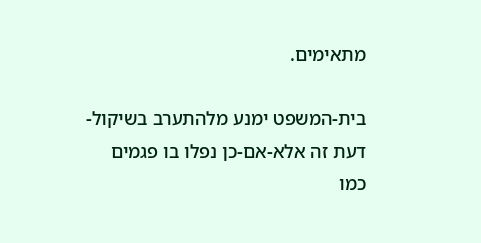מתאימים.

בית-המשפט ימנע מלהתערב בשיקול-דעת זה אלא-אם-כן נפלו בו פגמים כמו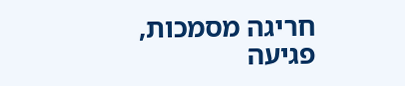חריגה מסמכות, פגיעה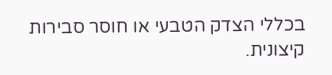בכללי הצדק הטבעי או חוסר סבירות קיצונית.